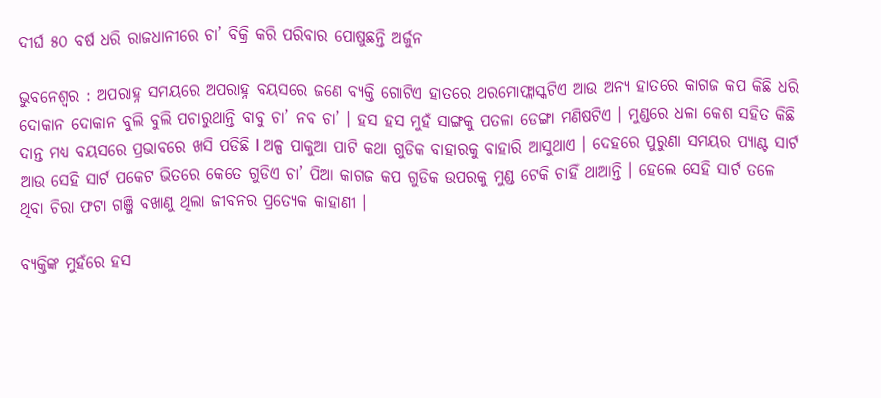ଦୀର୍ଘ ୫୦ ବର୍ଷ ଧରି ରାଜଧାନୀରେ ଚା’ ବିକ୍ରି କରି ପରିବାର ପୋଷୁଛନ୍ତି ଅର୍ଜୁନ

ଭୁବନେଶ୍ୱର : ଅପରାହ୍ନ ସମୟରେ ଅପରାହ୍ନ ବୟସରେ ଜଣେ ବ୍ୟକ୍ତି ଗୋଟିଏ ହାତରେ ଥରମୋଫ୍ଲାସ୍କଟିଏ ଆଉ ଅନ୍ୟ ହାତରେ କାଗଜ କପ କିଛି ଧରି ଦୋକାନ ଦୋକାନ ବୁଲି ବୁଲି ପଚାରୁଥାନ୍ତି ବାବୁ ଚା’ ନବ ଚା’ । ହସ ହସ ମୁହଁ ସାଙ୍ଗକୁ ପତଳା ଡେଙ୍ଗା ମଣିଷଟିଏ । ମୁଣ୍ଡରେ ଧଳା କେଶ ସହିତ କିଛି ଦାନ୍ତ ମଧ୍ୟ ବୟସରେ ପ୍ରଭାବରେ ଖସି ପଡିଛି l ଅଳ୍ପ ପାକୁଆ ପାଟି କଥା ଗୁଡିକ ବାହାରକୁ ବାହାରି ଆସୁଥାଏ । ଦେହରେ ପୁରୁଣା ସମୟର ପ୍ୟାଣ୍ଟ ସାର୍ଟ ଆଉ ସେହି ସାର୍ଟ ପକେଟ ଭିତରେ କେତେ ଗୁଡିଏ ଚା’ ପିଆ କାଗଜ କପ ଗୁଡିକ ଉପରକୁ ମୁଣ୍ଡ ଟେକି ଚାହିଁ ଥାଆନ୍ତି । ହେଲେ ସେହି ସାର୍ଟ ତଳେ ଥିବା ଚିରା ଫଟା ଗଞ୍ଜି ବଖାଣୁ ଥିଲା ଜୀବନର ପ୍ରତ୍ୟେକ କାହାଣୀ ।

ବ୍ୟକ୍ତିଙ୍କ ମୁହଁରେ ହସ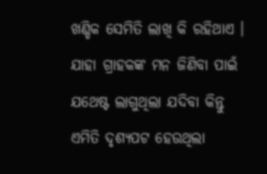ଖଣ୍ଡିକ ସେମିତି ଲାଖି କି ରହିଥାଏ । ଯାହା ଗ୍ରାହକଙ୍କ ମନ ଜିଣିବା ପାଇଁ ଯଥେଷ୍ଟ ଲାଗୁଥିଲା ଯଦିବା କିନ୍ତୁ ଏମିତି ଦୃଶ୍ୟପଟ ହେଉଥିଲା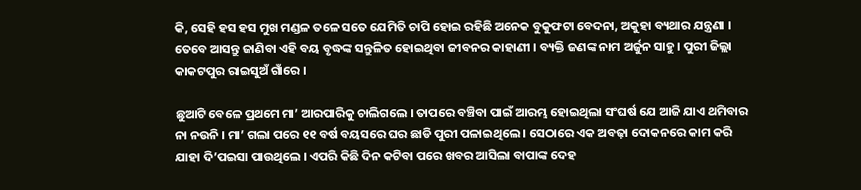କି, ସେହି ହସ ହସ ମୁଖ ମଣ୍ଡଳ ତଳେ ସତେ ଯେମିତି ଚାପି ହୋଇ ରହିଛି ଅନେକ ବୁକୁଫଟା ବେଦନା, ଅକୁହା ବ୍ୟଥାର ଯନ୍ତ୍ରଣା । ତେବେ ଆସନ୍ତୁ ଜାଣିବା ଏହି ବୟ ବୃଦ୍ଧଙ୍କ ସନ୍ତୁଳିତ ହୋଇଥିବା ଜୀବନର କାହାଣୀ । ବ୍ୟକ୍ତି ଜଣଙ୍କ ନାମ ଅର୍ଜୁନ ସାହୁ । ପୁରୀ ଜିଲ୍ଲା କାକଟପୁର ରାଇସୁଅଁ ଗାଁରେ ।

ଛୁଆଟି ବେଳେ ପ୍ରଥମେ ମା’ ଆରପାରିକୁ ଚାଲିଗଲେ । ତାପରେ ବଞ୍ଚିବା ପାଇଁ ଆରମ୍ଭ ହୋଇଥିଲା ସଂଘର୍ଷ ଯେ ଆଜି ଯାଏ ଥମିବାର ନା ନଉନି । ମା’ ଗଲା ପରେ ୧୧ ବର୍ଷ ବୟସରେ ଘର ଛାଡି ପୁରୀ ପଳାଇଥିଲେ । ସେଠାରେ ଏକ ଅବଢ଼ା ଦୋକନରେ କାମ କରି ଯାହା ଦି’ପଇସା ପାଉଥିଲେ । ଏପରି କିଛି ଦିନ କଟିବା ପରେ ଖବର ଆସିଲା ବାପାଙ୍କ ଦେହ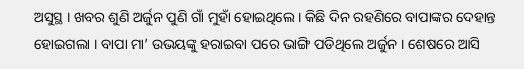ଅସୁସ୍ଥ । ଖବର ଶୁଣି ଅର୍ଜୁନ ପୁଣି ଗାଁ ମୁହାଁ ହୋଇଥିଲେ । କିଛି ଦିନ ରହଣିରେ ବାପାଙ୍କର ଦେହାନ୍ତ ହୋଇଗଲା । ବାପା ମା’ ଉଭୟଙ୍କୁ ହରାଇବା ପରେ ଭାଙ୍ଗି ପଡିଥିଲେ ଅର୍ଜୁନ । ଶେଷରେ ଆସି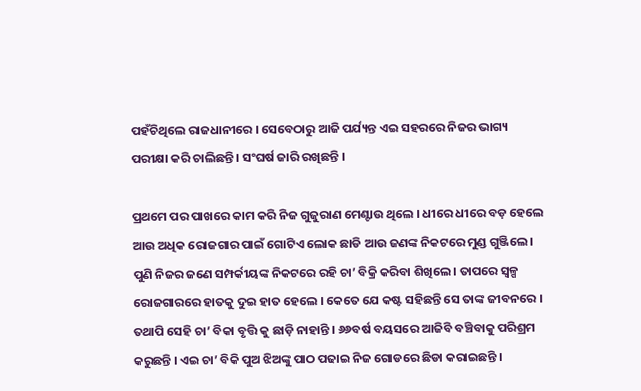ପହଁଚିଥିଲେ ରାଜଧାନୀରେ । ସେବେଠାରୁ ଆଜି ପର୍ଯ୍ୟନ୍ତ ଏଇ ସହରରେ ନିଜର ଭାଗ୍ୟ ପରୀକ୍ଷା କରି ଚାଲିଛନ୍ତି । ସଂଘର୍ଷ ଜାରି ରଖିଛନ୍ତି ।

ପ୍ରଥମେ ପର ପାଖରେ କାମ କରି ନିଜ ଗୁଜୁରାଣ ମେଣ୍ଟାଉ ଥିଲେ । ଧୀରେ ଧୀରେ ବଡ଼ ହେଲେ ଆଉ ଅଧିକ ରୋଜଗାର ପାଇଁ ଗୋଟିଏ ଲୋକ ଛାଡି ଆଉ ଜଣଙ୍କ ନିକଟରେ ମୁଣ୍ଡ ଗୁଞ୍ଜିଲେ । ପୁଣି ନିଜର ଜଣେ ସମ୍ପର୍କୀୟଙ୍କ ନିକଟରେ ରହି ଚା’ ବିକ୍ରି କରିବା ଶିଖିଲେ । ତାପରେ ସ୍ୱଳ୍ପ ରୋଜଗାରରେ ହାତକୁ ଦୁଇ ହାତ ହେଲେ । କେତେ ଯେ କଷ୍ଟ ସହିଛନ୍ତି ସେ ତାଙ୍କ ଜୀବନରେ । ତଥାପି ସେହି ଚା’ ବିକା ବୃତ୍ତି କୁ ଛାଡ଼ି ନାହାନ୍ତି । ୬୬ବର୍ଷ ବୟସରେ ଆଜିବି ବଞ୍ଚିବାକୁ ପରିଶ୍ରମ କରୁଛନ୍ତି । ଏଇ ଚା’ ବିକି ପୁଅ ଝିଅଙ୍କୁ ପାଠ ପଢାଇ ନିଜ ଗୋଡରେ ଛିଡା କରାଇଛନ୍ତି ।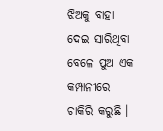ଝିଅକୁ ବାହା ଦେଇ ସାରିଥିବା ବେଳେ ପୁଅ ଏକ କମ୍ପାନୀରେ ଚାକିରି କରୁଛି ।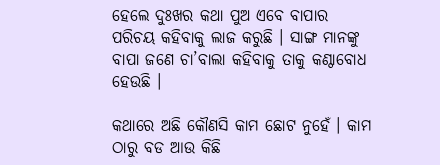ହେଲେ ଦୁଃଖର କଥା ପୁଅ ଏବେ ବାପାର ପରିଚୟ କହିବାକୁ ଲାଜ କରୁଛି । ସାଙ୍ଗ ମାନଙ୍କୁ ବାପା ଜଣେ ଚା’ବାଲା କହିବାକୁ ତାକୁ କଣ୍ଠାବୋଧ ହେଉଛି ।

କଥାରେ ଅଛି କୌଣସି କାମ ଛୋଟ ନୁହେଁ । କାମ ଠାରୁ ବଡ ଆଉ କିଛି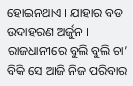ହୋଇନଥାଏ । ଯାହାର ବଡ ଉଦାହରଣ ଅର୍ଜୁନ । ରାଜଧାନୀରେ ବୁଲି ବୁଲି ଚା’ ବିକି ସେ ଆଜି ନିଜ ପରିବାର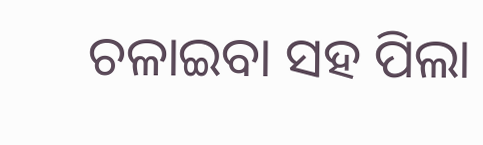ଚଳାଇବା ସହ ପିଲା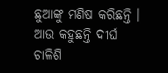ଛୁଆଙ୍କୁ ମଣିଷ କରିଛନ୍ତି । ଆଉ କହୁଛନ୍ତି ଦୀର୍ଘ ଚାଳିଶି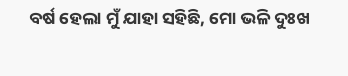ବର୍ଷ ହେଲା ମୁଁ ଯାହା ସହିଛି, ମୋ ଭଳି ଦୁଃଖ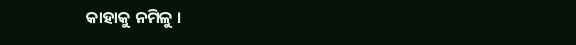କାହାକୁ ନମିଳୁ ।